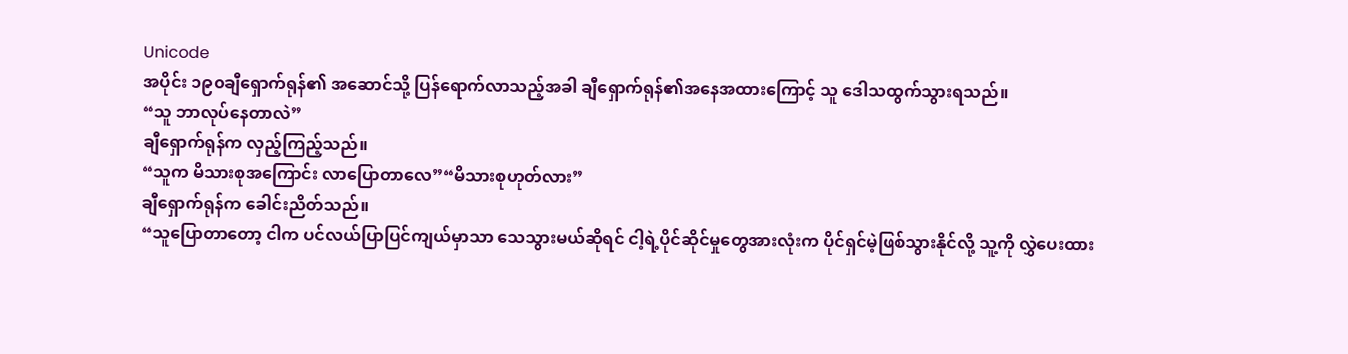Unicode
အပိုင်း ၁၉၀ချီရှောက်ရုန်၏ အဆောင်သို့ ပြန်ရောက်လာသည့်အခါ ချီရှောက်ရုန်၏အနေအထားကြောင့် သူ ဒေါသထွက်သွားရသည်။
“သူ ဘာလုပ်နေတာလဲ”
ချီရှောက်ရုန်က လှည့်ကြည့်သည်။
“သူက မိသားစုအကြောင်း လာပြောတာလေ”“မိသားစုဟုတ်လား”
ချီရှောက်ရုန်က ခေါင်းညိတ်သည်။
“သူပြောတာတော့ ငါက ပင်လယ်ပြာပြင်ကျယ်မှာသာ သေသွားမယ်ဆိုရင် ငါ့ရဲ့ပိုင်ဆိုင်မှုတွေအားလုံးက ပိုင်ရှင်မဲ့ဖြစ်သွားနိုင်လို့ သူ့ကို လွှဲပေးထား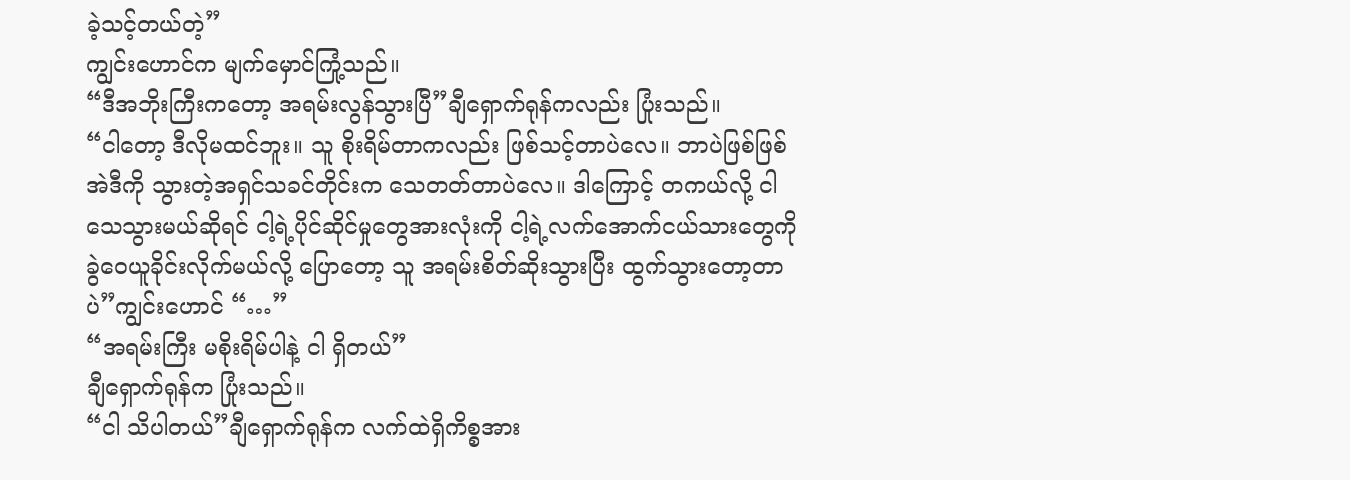ခဲ့သင့်တယ်တဲ့”
ကျွင်းဟောင်က မျက်မှောင်ကြုံ့သည်။
“ဒီအဘိုးကြီးကတော့ အရမ်းလွန်သွားပြီ”ချီရှောက်ရုန်ကလည်း ပြုံးသည်။
“ငါတော့ ဒီလိုမထင်ဘူး။ သူ စိုးရိမ်တာကလည်း ဖြစ်သင့်တာပဲလေ။ ဘာပဲဖြစ်ဖြစ် အဲဒီကို သွားတဲ့အရှင်သခင်တိုင်းက သေတတ်တာပဲလေ။ ဒါကြောင့် တကယ်လို့ ငါ သေသွားမယ်ဆိုရင် ငါ့ရဲ့ပိုင်ဆိုင်မှုတွေအားလုံးကို ငါ့ရဲ့လက်အောက်ငယ်သားတွေကို ခွဲဝေယူခိုင်းလိုက်မယ်လို့ ပြောတော့ သူ အရမ်းစိတ်ဆိုးသွားပြီး ထွက်သွားတော့တာပဲ”ကျွင်းဟောင် “…”
“အရမ်းကြီး မစိုးရိမ်ပါနဲ့ ငါ ရှိတယ်”
ချီရှောက်ရုန်က ပြုံးသည်။
“ငါ သိပါတယ်”ချီရှောက်ရုန်က လက်ထဲရှိကိစ္စအား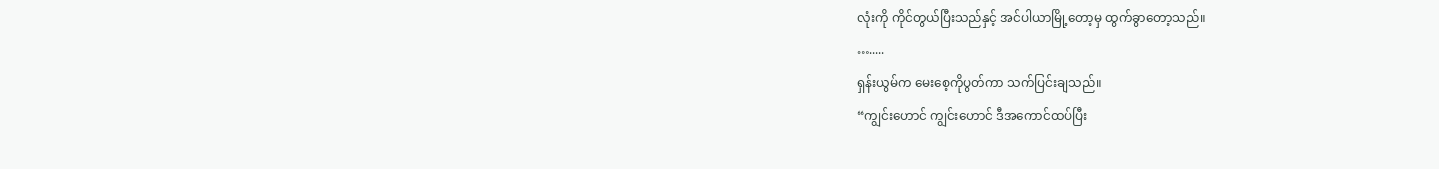လုံးကို ကိုင်တွယ်ပြီးသည်နှင့် အင်ပါယာမြို့တော့မှ ထွက်ခွာတော့သည်။
….....
ရှန်းယွမ်က မေးစေ့ကိုပွတ်ကာ သက်ပြင်းချသည်။
“ကျွင်းဟောင် ကျွင်းဟောင် ဒီအကောင်ထပ်ပြီး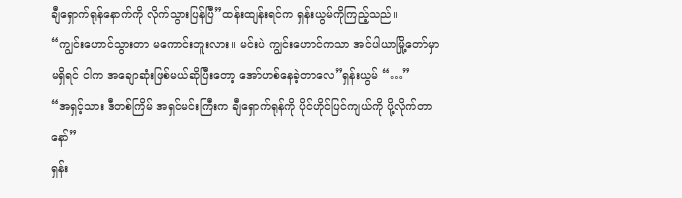ချီရှောက်ရုန်နောက်ကို လိုက်သွားပြန်ပြီ”ထန်းထျန်းရင်က ရှန်းယွမ်ကိုကြည့်သည်။
“ကျွင်းဟောင်သွားတာ မကောင်းဘူးလား။ မင်းပဲ ကျွင်းဟောင်ကသာ အင်ပါယာမြို့တော်မှာမရှိရင် ငါက အချောဆုံးဖြစ်မယ်ဆိုပြီးတော့ အော်ဟစ်နေခဲ့တာလေ”ရှန်းယွမ် “…”
“အရှင့်သား ဒီတစ်ကြိမ် အရှင်မင်းကြီးက ချီရှောက်ရုန်ကို ပိုင်ဟိုင်ပြင်ကျယ်ကို ပို့လိုက်တာနော်”
ရှန်း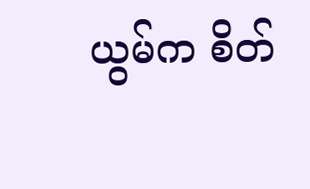ယွမ်က စိတ်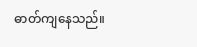ဓာတ်ကျနေသည်။